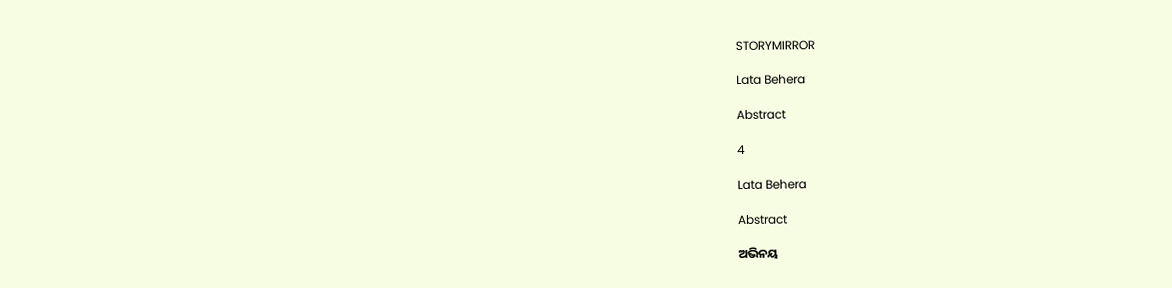STORYMIRROR

Lata Behera

Abstract

4

Lata Behera

Abstract

ଅଭିନୟ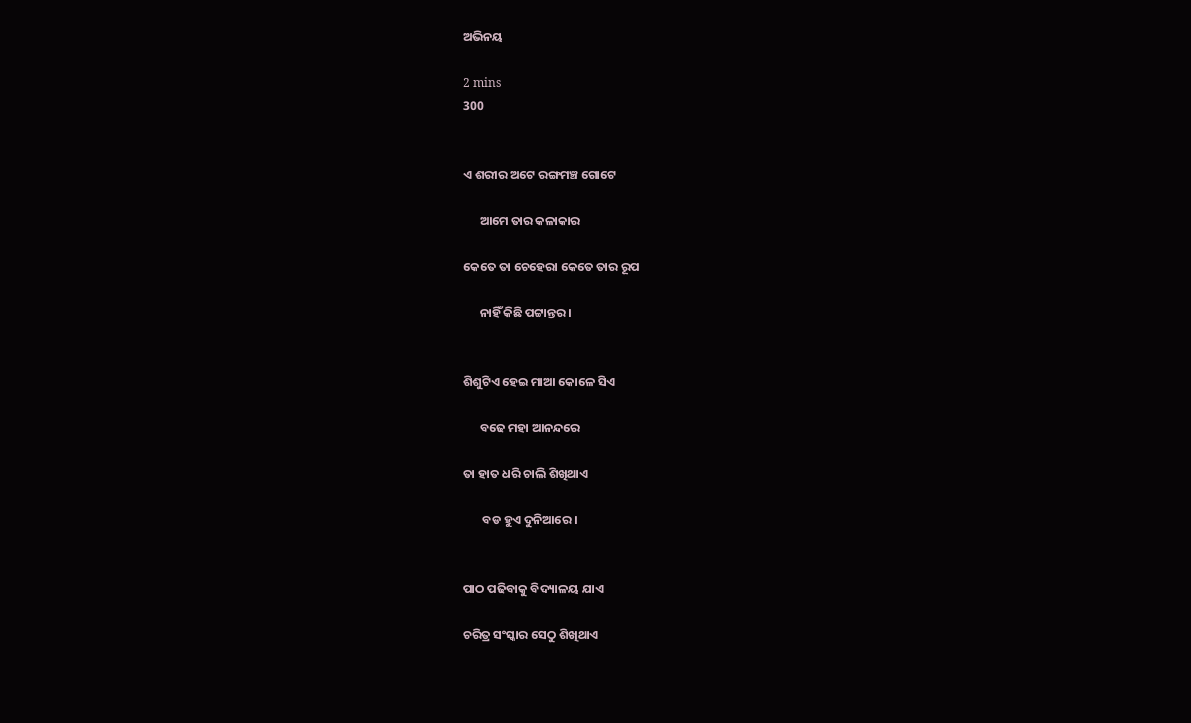ଅଭିନୟ

2 mins
300


ଏ ଶରୀର ଅଟେ ରଙ୍ଗମଞ୍ଚ ଗୋଟେ

      ଆମେ ତାର କଳାକାର

କେତେ ତା ଚେହେରା କେତେ ତାର ରୂପ

      ନାହିଁ କିଛି ପଟ୍ଟାନ୍ତର ।


ଶିଶୁଟିଏ ହେଇ ମାଆ କୋଳେ ସିଏ

      ବଢେ ମହା ଆନନ୍ଦରେ

ତା ହାତ ଧରି ଚାଲି ଶିଖିଥାଏ

       ବଡ ହୁଏ ଦୁନିଆରେ ।


ପାଠ ପଢିବାକୁ ବିଦ୍ୟାଳୟ ଯାଏ

ଚରିତ୍ର ସଂସ୍କାର ସେଠୁ ଶିଖିଥାଏ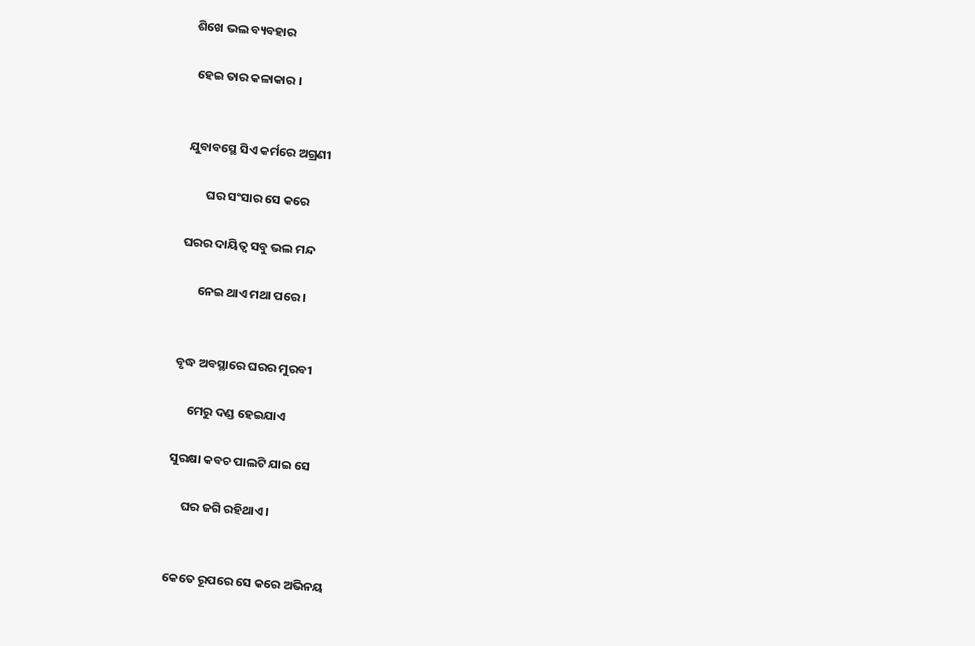ଶିଖେ ଭଲ ବ୍ୟବହାର

 ହେଇ ତାର କଳାକାର ।


ଯୁବାବସ୍ଥେ ସିଏ କର୍ମରେ ଅଗ୍ରଣୀ

       ଘର ସଂସାର ସେ କରେ

ଘରର ଦାୟିତ୍ବ ସବୁ ଭଲ ମନ୍ଦ

      ନେଇ ଥାଏ ମଥା ପରେ ।


ବୃଦ୍ଧ ଅବସ୍ଥାରେ ଘରର ମୁରବୀ

     ମେରୁ ଦଣ୍ଡ ହେଇଯାଏ

ସୁରକ୍ଷା କବଚ ପାଲଟି ଯାଇ ସେ

     ଘର ଜଗି ରହିଥାଏ ।


କେତେ ରୂପରେ ସେ କରେ ଅଭିନୟ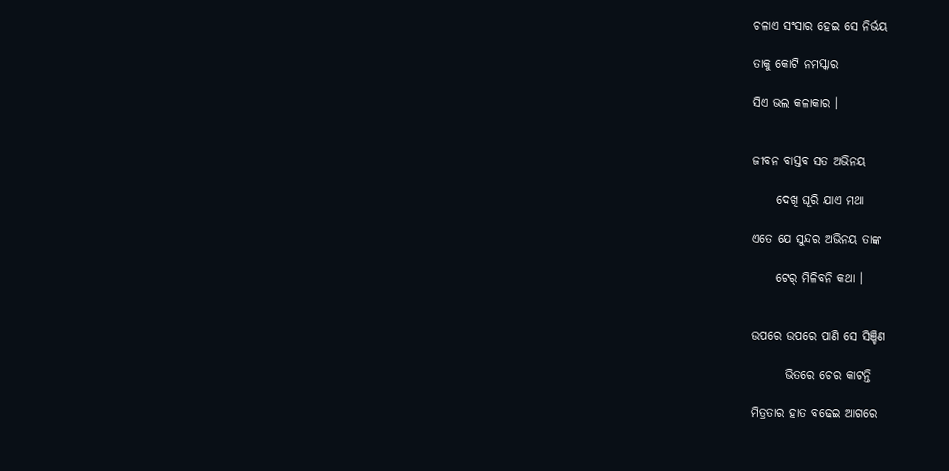ଚଳାଏ ସଂସାର ହେଇ ସେ ନିର୍ଭୟ

ତାକୁ କୋଟି ନମସ୍କାର

ସିଏ ଭଲ କଳାକାର ।


ଜୀବନ ବାସ୍ତବ ସତ ଅଭିନୟ

     ଦେଖି ଘୂରି ଯାଏ ମଥା

ଏତେ ଯେ ସୁନ୍ଦର ଅଭିନୟ ତାଙ୍କ

     ଟେର୍ ମିଳିବନି କଥା ।


ଉପରେ ଉପରେ ପାଣି ସେ ସିଞ୍ଚିଣ

       ଭିତରେ ଚେର କାଟନ୍ତି

ମିତ୍ରତାର ହାତ ବଢେଇ ଆଗରେ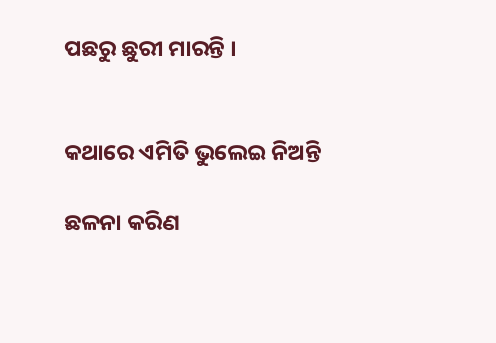ପଛରୁ ଛୁରୀ ମାରନ୍ତି ।


କଥାରେ ଏମିତି ଭୁଲେଇ ନିଅନ୍ତି

ଛଳନା କରିଣ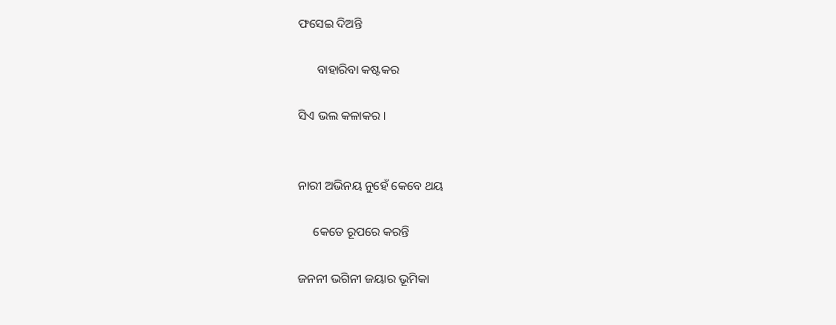ଫସେଇ ଦିଅନ୍ତି

      ବାହାରିବା କଷ୍ଟକର

ସିଏ ଭଲ କଳାକର ।


ନାରୀ ଅଭିନୟ ନୁହେଁ କେବେ ଥୟ

     କେତେ ରୂପରେ କରନ୍ତି

ଜନନୀ ଭଗିନୀ ଜୟାର ଭୂମିକା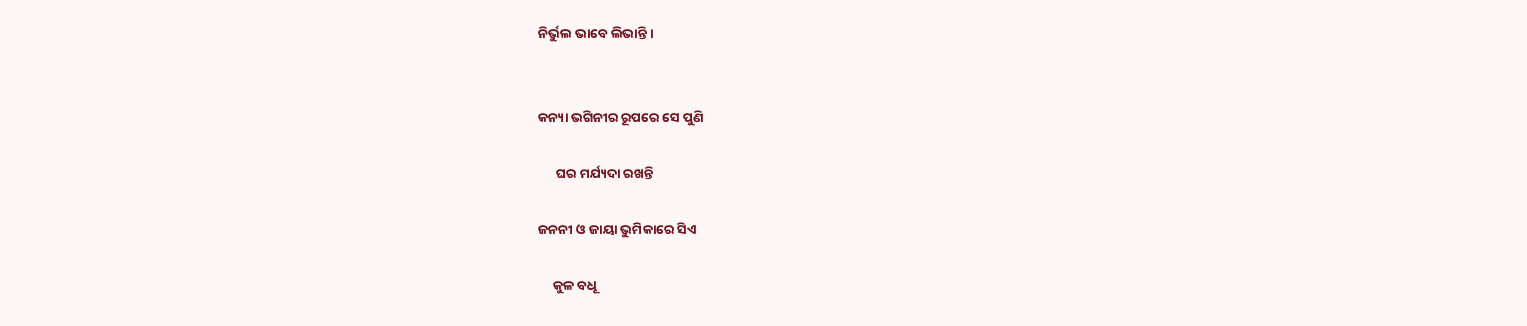ନିର୍ଭୁଲ ଭାବେ ଲିଭାନ୍ତି ।


କନ୍ୟା ଭଗିନୀର ରୂପରେ ସେ ପୁଣି

      ଘର ମର୍ଯ୍ୟଦା ରଖନ୍ତି

ଜନନୀ ଓ ଜାୟା ଭୁମିକାରେ ସିଏ

     କୁଳ ବଧୂ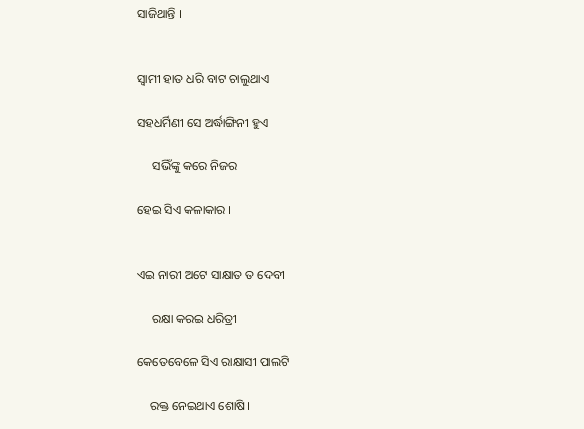ସାଜିଥାନ୍ତି ।


ସ୍ୱାମୀ ହାତ ଧରି ବାଟ ଚାଲୁଥାଏ

ସହଧର୍ମିଣୀ ସେ ଅର୍ଦ୍ଧାଙ୍ଗିନୀ ହୁଏ

     ସଭିଁଙ୍କୁ କରେ ନିଜର

ହେଇ ସିଏ କଳାକାର ।


ଏଇ ନାରୀ ଅଟେ ସାକ୍ଷାତ ତ ଦେବୀ

     ରକ୍ଷା କରଇ ଧରିତ୍ରୀ

କେତେବେଳେ ସିଏ ରାକ୍ଷାସୀ ପାଲଟି

    ରକ୍ତ ନେଇଥାଏ ଶୋଷି।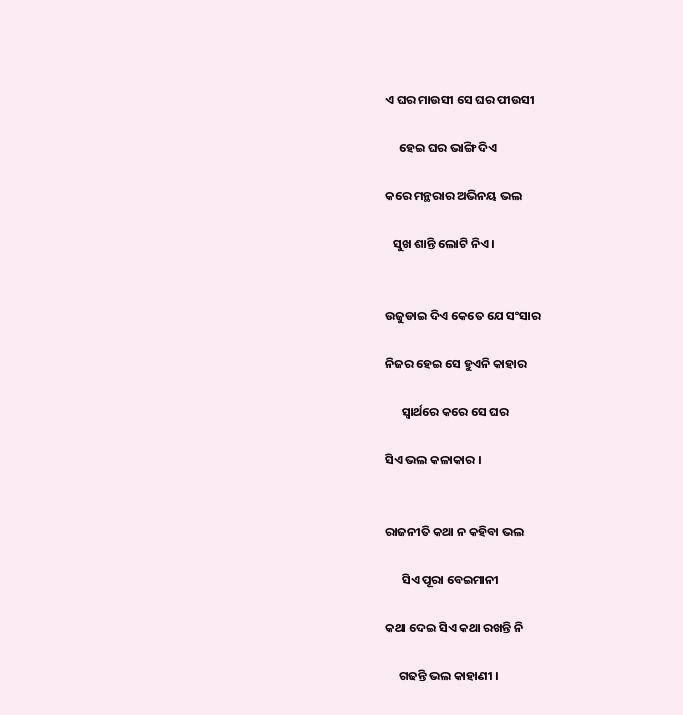ଏ ଘର ମାଉସୀ ସେ ଘର ପୀଉସୀ

     ହେଇ ଘର ଭାଙ୍ଗି ଦିଏ

କରେ ମନ୍ଥରାର ଅଭିନୟ ଭଲ

   ସୁଖ ଶାନ୍ତି ଲୋଟି ନିଏ ।


ଉଜୁଡାଇ ଦିଏ କେତେ ଯେ ସଂସାର

ନିଜର ହେଇ ସେ ହୁଏନି କାହାର

      ସ୍ୱାର୍ଥରେ କରେ ସେ ଘର

ସିଏ ଭଲ କଳାକାର ।


ରାଜନୀତି କଥା ନ କହିବା ଭଲ

      ସିଏ ପୂରା ବେଇମାନୀ

କଥା ଦେଇ ସିଏ କଥା ରଖନ୍ତି ନି

     ଗଢନ୍ତି ଭଲ କାହାଣୀ ।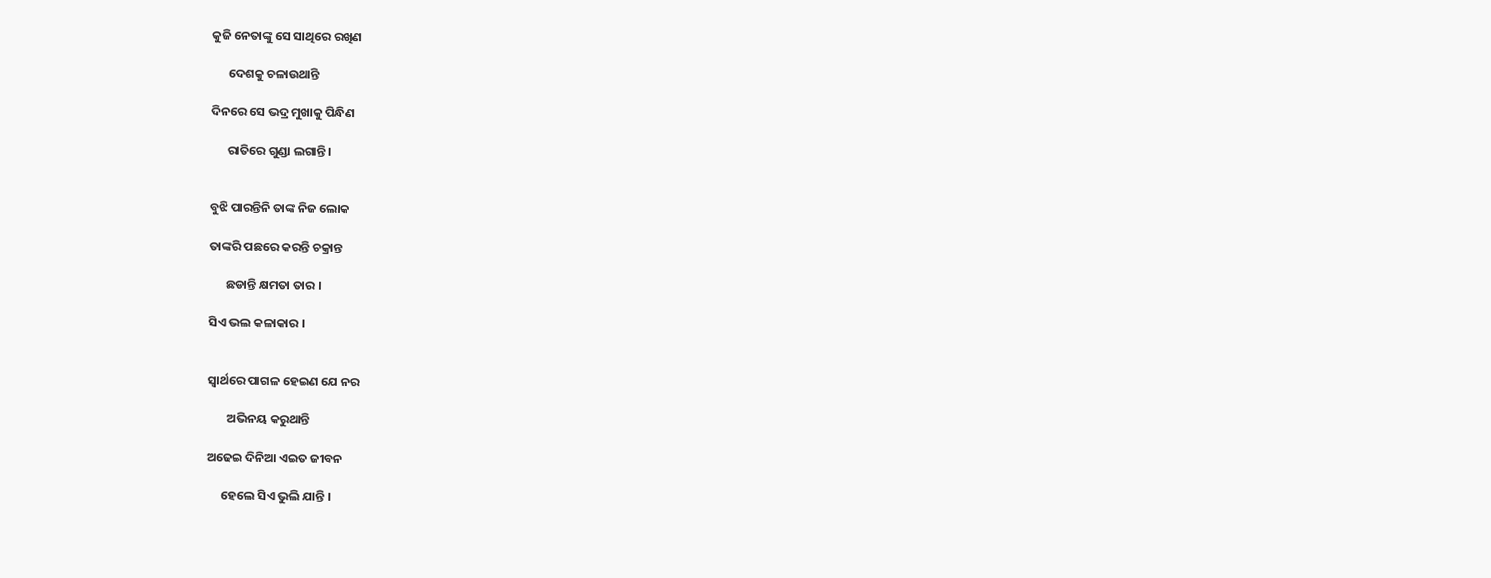କୁଜି ନେତାଙ୍କୁ ସେ ସାଥିରେ ରଖିଣ

      ଦେଶକୁ ଚଳାଉଥାନ୍ତି

ଦିନରେ ସେ ଭଦ୍ର ମୁଖାକୁ ପିନ୍ଧିଣ

      ରାତିରେ ଗୁଣ୍ଡା ଲଗାନ୍ତି ।


ବୁଝି ପାରନ୍ତିନି ତାଙ୍କ ନିଜ ଲୋକ

ତାଙ୍କରି ପଛରେ କରନ୍ତି ଚକ୍ରାନ୍ତ

      ଛଡାନ୍ତି କ୍ଷମତା ତାର ।

ସିଏ ଭଲ କଳାକାର ।


ସ୍ୱାର୍ଥରେ ପାଗଳ ହେଇଣ ଯେ ନର

       ଅଭିନୟ କରୁଥାନ୍ତି

ଅଢେଇ ଦିନିଆ ଏଇତ ଜୀବନ

     ହେଲେ ସିଏ ଭୁଲି ଯାନ୍ତି ।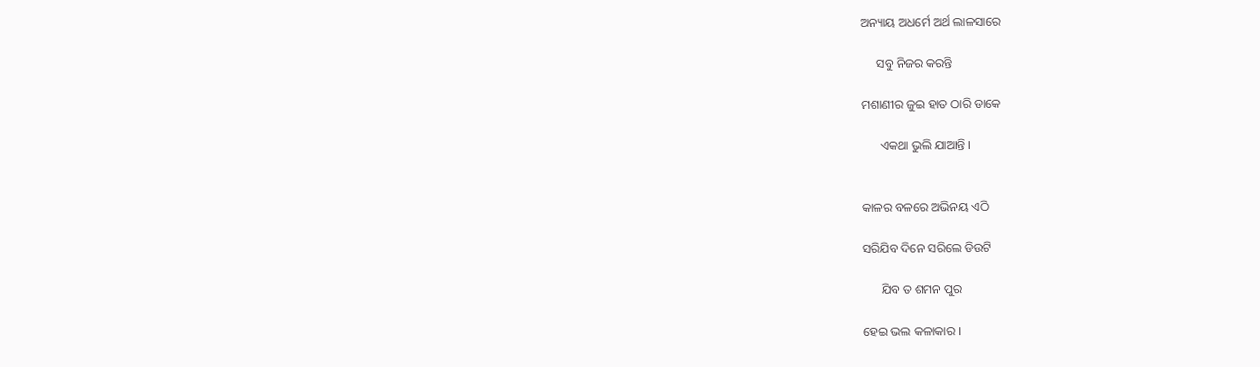ଅନ୍ୟାୟ ଅଧର୍ମେ ଅର୍ଥ ଲାଳସାରେ

     ସବୁ ନିଜର କରନ୍ତି

ମଶାଣୀର ଜୁଇ ହାତ ଠାରି ଡାକେ

      ଏକଥା ଭୁଲି ଯାଆନ୍ତି ।


କାଳର ବଳରେ ଅଭିନୟ ଏଠି

ସରିଯିବ ଦିନେ ସରିଲେ ଡିଉଟି

      ଯିବ ତ ଶମନ ପୁର

ହେଇ ଭଲ କଳାକାର ।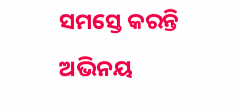ସମସ୍ତେ କରନ୍ତି ଅଭିନୟ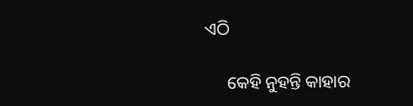ଏଠି

     କେହି ନୁହନ୍ତି କାହାର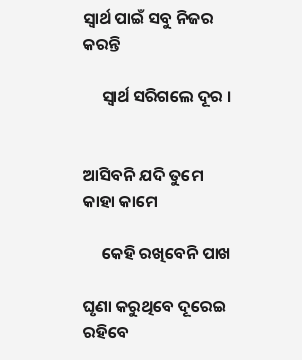ସ୍ୱାର୍ଥ ପାଇଁ ସବୁ ନିଜର କରନ୍ତି

     ସ୍ୱାର୍ଥ ସରିଗଲେ ଦୂର ।


ଆସିବନି ଯଦି ତୁମେ କାହା କାମେ

     କେହି ରଖିବେନି ପାଖ

ଘୃଣା କରୁଥିବେ ଦୂରେଇ ରହିବେ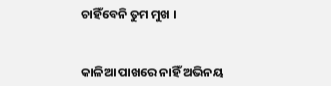ଚାହିଁବେନି ତୁମ ମୁଖ ।


କାଳିଆ ପାଖରେ ନାହିଁ ଅଭିନୟ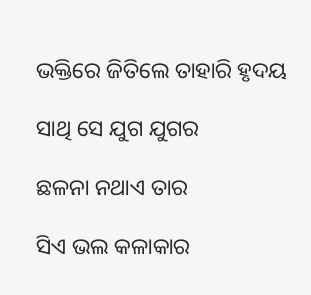ଭକ୍ତିରେ ଜିତିଲେ ତାହାରି ହୃଦୟ

ସାଥି ସେ ଯୁଗ ଯୁଗର

ଛଳନା ନଥାଏ ତାର

ସିଏ ଭଲ କଳାକାର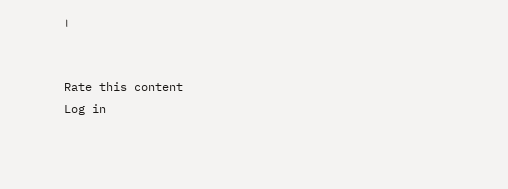।


Rate this content
Log in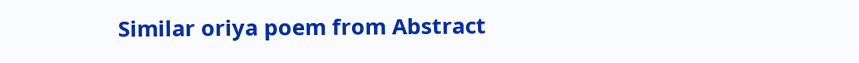Similar oriya poem from Abstract